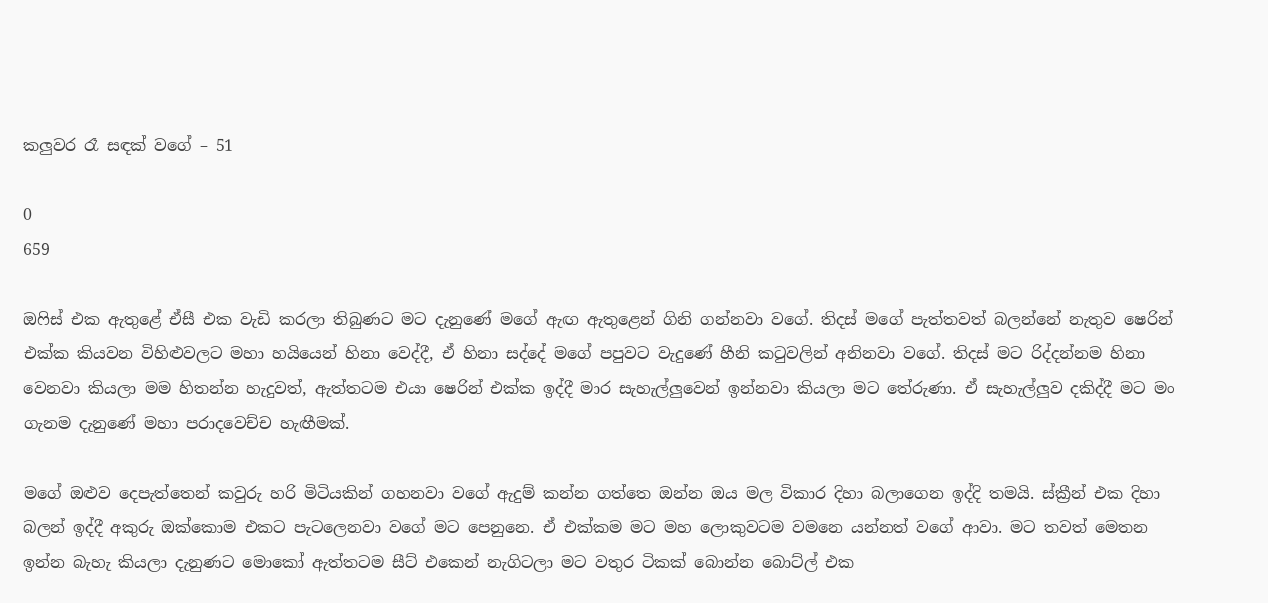කලුවර රෑ සඳක් වගේ – 51

0
659

ඔෆිස් එක ඇතුළේ ඒසී එක වැඩි කරලා තිබුණට මට දැනුණේ මගේ ඇඟ ඇතුළෙන් ගිනි ගන්නවා වගේ. තිදස් මගේ පැත්තවත් බලන්නේ නැතුව ෂෙරින් එක්ක කියවන විහිළුවලට මහා හයියෙන් හිනා වෙද්දී, ඒ හිනා සද්දේ මගේ පපුවට වැදුණේ හීනි කටුවලින් අනිනවා වගේ. තිදස් මට රිද්දන්නම හිනා වෙනවා කියලා මම හිතන්න හැදුවත්, ඇත්තටම එයා ෂෙරින් එක්ක ඉද්දී මාර සැහැල්ලුවෙන් ඉන්නවා කියලා මට තේරුණා. ඒ සැහැල්ලුව දකිද්දී මට මං ගැනම දැනුණේ මහා පරාදවෙච්ච හැඟීමක්.

මගේ ඔළුව දෙපැත්තෙන් කවුරු හරි මිටියකින් ගහනවා වගේ ඇදුම් කන්න ගත්තෙ ඔන්න ඔය මල විකාර දිහා බලාගෙන ඉද්දි තමයි. ස්ක්‍රීන් එක දිහා බලන් ඉද්දී අකුරු ඔක්කොම එකට පැටලෙනවා වගේ මට පෙනුනෙ. ඒ එක්කම මට මහ ලොකුවටම වමනෙ යන්නත් වගේ ආවා. මට තවත් මෙතන ඉන්න බැහැ කියලා දැනුණට මොකෝ ඇත්තටම සීට් එකෙන් නැගිටලා මට වතුර ටිකක් බොන්න බොට්ල් එක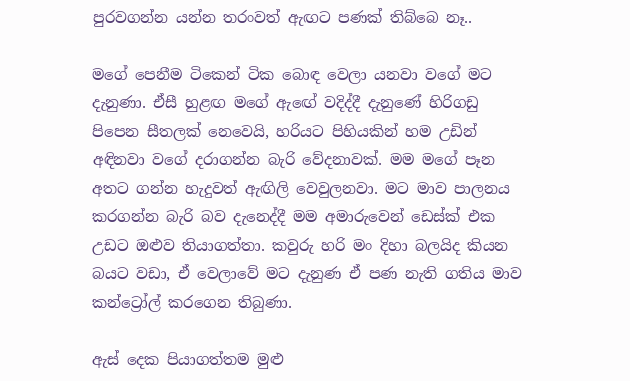පුරවගන්න යන්න තරංවත් ඇඟට පණක් තිබ්බෙ නෑ..

මගේ පෙනීම ටිකෙන් ටික බොඳ වෙලා යනවා වගේ මට දැනුණා. ඒසී හුළඟ මගේ ඇඟේ වදිද්දී දැනුණේ හිරිගඩු පිපෙන සීතලක් නෙවෙයි, හරියට පිහියකින් හම උඩින් අඳිනවා වගේ දරාගන්න බැරි වේදනාවක්. මම මගේ පෑන අතට ගන්න හැදුවත් ඇඟිලි වෙවුලනවා. මට මාව පාලනය කරගන්න බැරි බව දැනෙද්දී මම අමාරුවෙන් ඩෙස්ක් එක උඩට ඔළුව තියාගත්තා. කවුරු හරි මං දිහා බලයිද කියන බයට වඩා, ඒ වෙලාවේ මට දැනුණ ඒ පණ නැති ගතිය මාව කන්ට්‍රෝල් කරගෙන තිබුණා.

ඇස් දෙක පියාගත්තම මුළු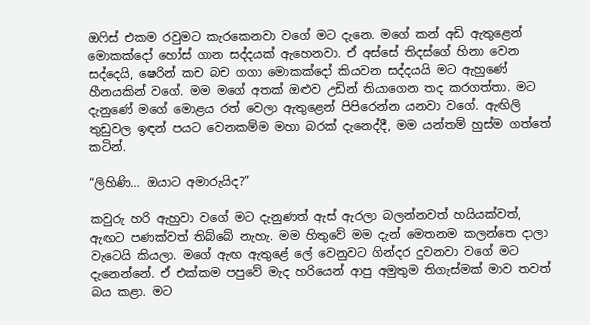ඔෆිස් එකම රවුමට කැරකෙනවා වගේ මට දැනෙ. මගේ කන් අඩි ඇතුළෙන් මොකක්දෝ හෝස් ගාන සද්දයක් ඇහෙනවා. ඒ අස්සේ තිදස්ගේ හිනා වෙන සද්දෙයි, ෂෙරින් කච බච ගගා මොකක්දෝ කියවන සද්දයයි මට ඇහුණේ හීනයකින් වගේ. මම මගේ අතක් ඔළුව උඩින් තියාගෙන තද කරගත්තා. මට දැනුණේ මගේ මොළය රත් වෙලා ඇතුළෙන් පිපිරෙන්න යනවා වගේ. ඇඟිලි තුඩුවල ඉඳන් පයට වෙනකම්ම මහා බරක් දැනෙද්දී, මම යන්තම් හුස්ම ගත්තේ කටින්.

“ලිහිණි… ඔයාට අමාරුයිද?”

කවුරු හරි ඇහුවා වගේ මට දැනුණත් ඇස් ඇරලා බලන්නවත් හයියක්වත්, ඇඟට පණක්වත් තිබ්බේ නැහැ. මම හිතුවේ මම දැන් මෙතනම කලන්තෙ දාලා වැටෙයි කියලා. මගේ ඇඟ ඇතුළේ ලේ වෙනුවට ගින්දර දුවනවා වගේ මට දැනෙන්නේ. ඒ එක්කම පපුවේ මැද හරියෙන් ආපු අමුතුම තිගැස්මක් මාව තවත් බය කළා. මට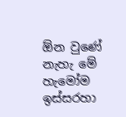ඕන වුණේ නැහැ මේ හැමෝම ඉස්සරහා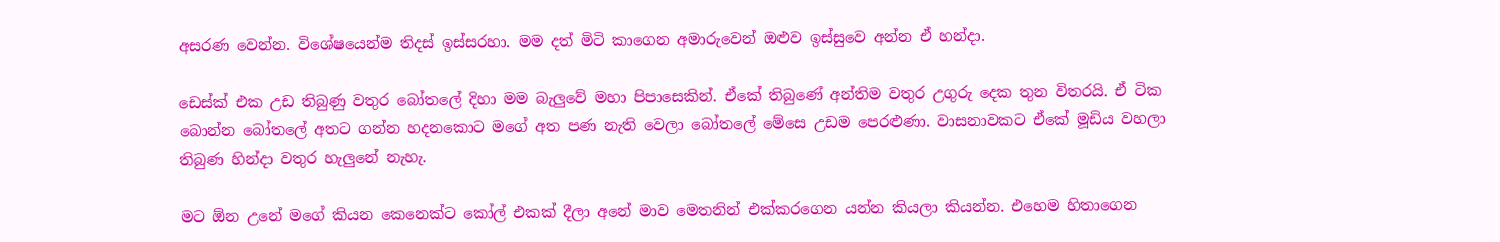අසරණ වෙන්න. විශේෂයෙන්ම තිදස් ඉස්සරහා. මම දත් මිටි කාගෙන අමාරුවෙන් ඔළුව ඉස්සුවෙ අන්න ඒ හන්දා.

ඩෙස්ක් එක උඩ තිබුණු වතුර බෝතලේ දිහා මම බැලුවේ මහා පිපාසෙකින්. ඒකේ තිබුණේ අන්තිම වතුර උගුරු දෙක තුන විතරයි. ඒ ටික බොන්න බෝතලේ අතට ගන්න හදනකොට මගේ අත පණ නැති වෙලා බෝතලේ මේසෙ උඩම පෙරළුණා. වාසනාවකට ඒකේ මූඩිය වහලා තිබුණ හින්දා වතුර හැලුනේ නැහැ.

මට ඕන උනේ මගේ කියන කෙනෙක්ට කෝල් එකක් දීලා අනේ මාව මෙතනින් එක්කරගෙන යන්න කියලා කියන්න. එහෙම හිතාගෙන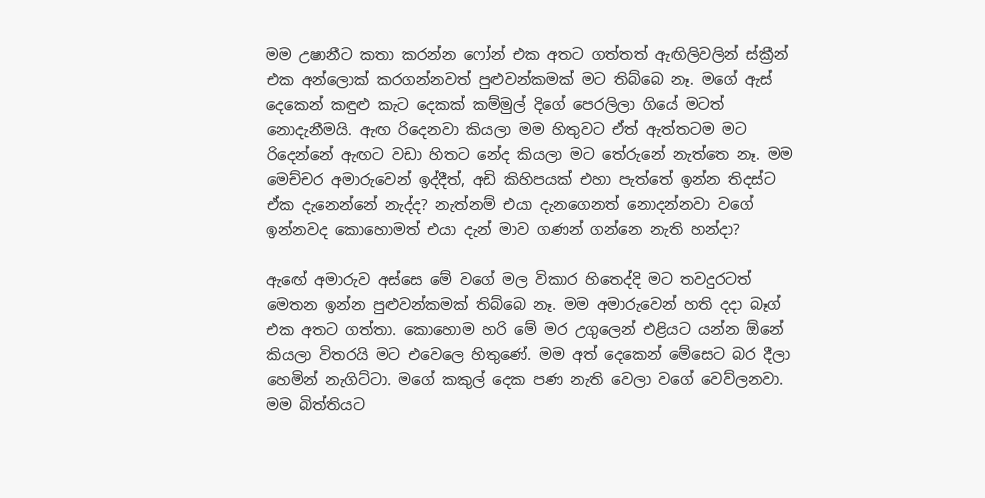මම උෂානීට කතා කරන්න ෆෝන් එක අතට ගත්තත් ඇඟිලිවලින් ස්ක්‍රීන් එක අන්ලොක් කරගන්නවත් පුළුවන්කමක් මට තිබ්බෙ නෑ. මගේ ඇස් දෙකෙන් කඳුළු කැට දෙකක් කම්මුල් දිගේ පෙරලිලා ගියේ මටත් නොදැනීමයි. ඇඟ රිදෙනවා කියලා මම හිතුවට ඒත් ඇත්තටම මට රිදෙන්නේ ඇඟට වඩා හිතට නේද කියලා මට තේරුනේ නැත්තෙ නෑ. මම මෙච්චර අමාරුවෙන් ඉද්දීත්, අඩි කිහිපයක් එහා පැත්තේ ඉන්න තිදස්ට ඒක දැනෙන්නේ නැද්ද? නැත්නම් එයා දැනගෙනත් නොදන්නවා වගේ ඉන්නවද කොහොමත් එයා දැන් මාව ගණන් ගන්නෙ නැති හන්දා?

ඇඟේ අමාරුව අස්සෙ මේ වගේ මල විකාර හිතෙද්දි මට තවදුරටත් මෙතන ඉන්න පුළුවන්කමක් තිබ්බෙ නෑ. මම අමාරුවෙන් හති දදා බෑග් එක අතට ගත්තා. කොහොම හරි මේ මර උගුලෙන් එළියට යන්න ඕනේ කියලා විතරයි මට එවෙලෙ හිතුණේ. මම අත් දෙකෙන් මේසෙට බර දීලා හෙමින් නැගිට්ටා. මගේ කකුල් දෙක පණ නැති වෙලා වගේ වෙව්ලනවා. මම බිත්තියට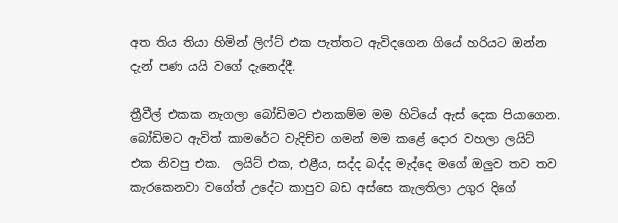අත තිය තියා හිමින් ලිෆ්ට් එක පැත්තට ඇවිදගෙන ගියේ හරියට ඔන්න දැන් පණ යයි වගේ දැනෙද්දී.

ත්‍රීවීල් එකක නැගලා බෝඩිමට එනකම්ම මම හිටියේ ඇස් දෙක පියාගෙන. බෝඩිමට ඇවිත් කාමරේට වැදිච්ච ගමන් මම කළේ දොර වහලා ලයිට් එක නිවපු එක.  ලයිට් එක, එළීය, සද්ද බද්ද මැද්දෙ මගේ ඔලුව තව තව කැරකෙනවා වගේත් උදේට කාපුව බඩ අස්සෙ කැලතිලා උගුර දිගේ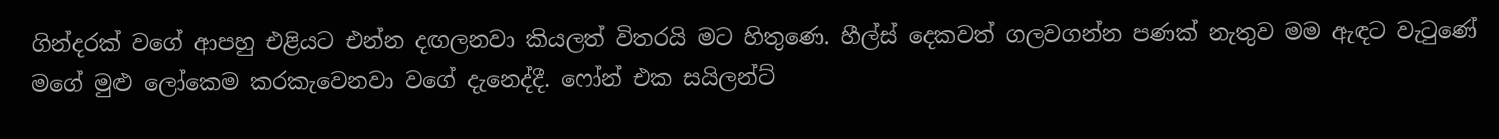ගින්දරක් වගේ ආපහු එළියට එන්න දඟලනවා කියලත් විතරයි මට හිතුණෙ. හීල්ස් දෙකවත් ගලවගන්න පණක් නැතුව මම ඇඳට වැටුණේ මගේ මුළු ලෝකෙම කරකැවෙනවා වගේ දැනෙද්දී. ෆෝන් එක සයිලන්ට්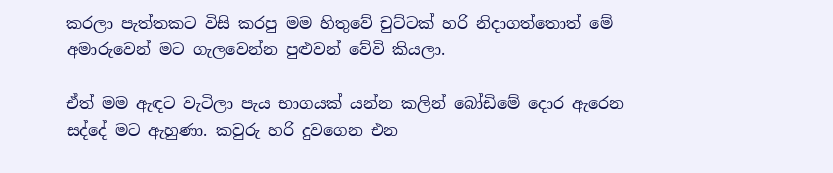කරලා පැත්තකට විසි කරපු මම හිතුවේ චුට්ටක් හරි නිදාගත්තොත් මේ අමාරුවෙන් මට ගැලවෙන්න පුළුවන් වේවි කියලා.

ඒත් මම ඇඳට වැටිලා පැය භාගයක් යන්න කලින් බෝඩිමේ දොර ඇරෙන සද්දේ මට ඇහුණා. කවුරු හරි දුවගෙන එන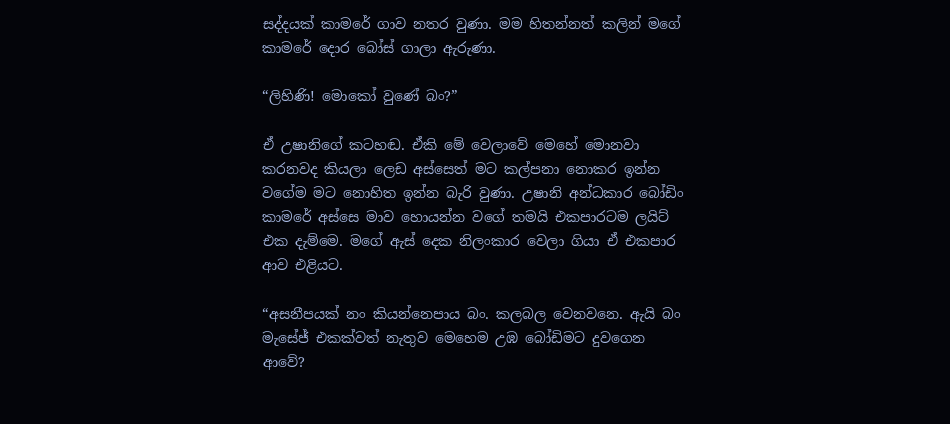සද්දයක් කාමරේ ගාව නතර වුණා. මම හිතන්නත් කලින් මගේ කාමරේ දොර බෝස් ගාලා ඇරුණා.

“ලිහිණි! මොකෝ වුණේ බං?”

ඒ උෂානිගේ කටහඬ. ඒකි මේ වෙලාවේ මෙහේ මොනවා කරනවද කියලා ලෙඩ අස්සෙත් මට කල්පනා නොකර ඉන්න වගේම මට නොහිත ඉන්න බැරි වුණා. උෂානි අන්ධකාර බෝඩිං කාමරේ අස්සෙ මාව හොයන්න වගේ තමයි එකපාරටම ලයිට් එක දැම්මෙ. මගේ ඇස් දෙක නිලංකාර වෙලා ගියා ඒ එකපාර ආව එළියට.

“අසනීපයක් නං කියන්නෙපාය බං. කලබල වෙනවනෙ. ඇයි බං මැසේජ් එකක්වත් නැතුව මෙහෙම උඹ බෝඩිමට දුවගෙන ආවේ?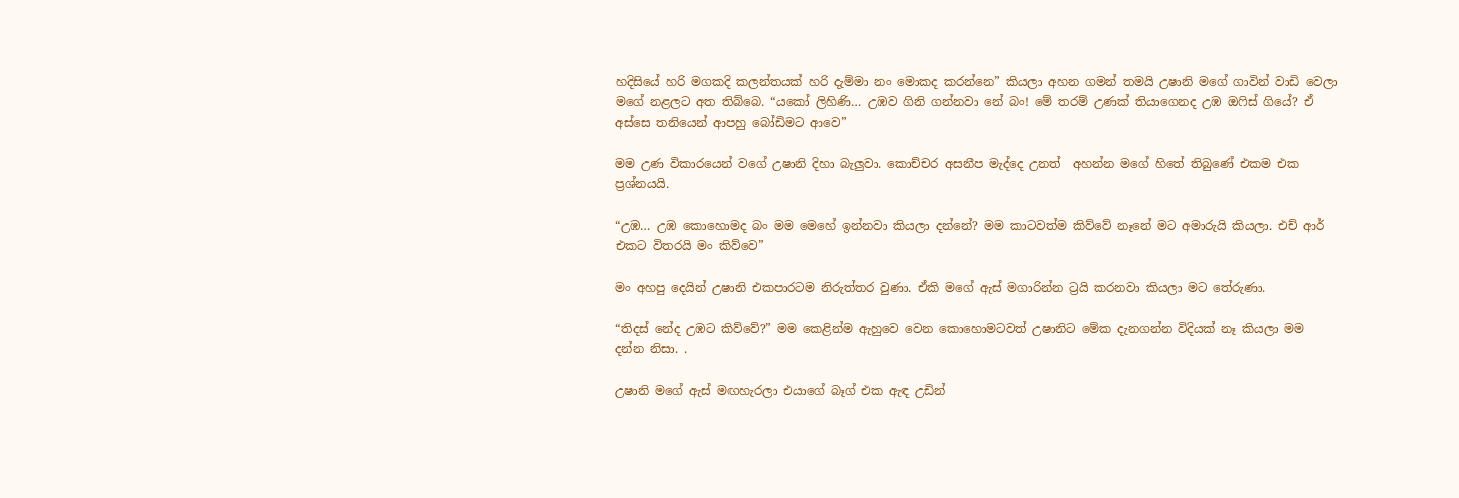හදිසියේ හරි මගකදි කලන්තයක් හරි දැම්මා නං මොකද කරන්නෙ” කියලා අහන ගමන් තමයි උෂානි මගේ ගාවින් වාඩි වෙලා මගේ නළලට අත තිබ්බෙ. “යකෝ ලිහිණි… උඹව ගිනි ගන්නවා නේ බං! මේ තරම් උණක් තියාගෙනද උඹ ඔෆිස් ගියේ? ඒ අස්සෙ තනියෙන් ආපහු බෝඩිමට ආවෙ”

මම උණ විකාරයෙන් වගේ උෂානි දිහා බැලුවා. කොච්චර අසනීප මැද්දෙ උනත්  අහන්න මගේ හිතේ තිබුණේ එකම එක ප්‍රශ්නයයි.

“උඹ… උඹ කොහොමද බං මම මෙහේ ඉන්නවා කියලා දන්නේ? මම කාටවත්ම කිව්වේ නෑනේ මට අමාරුයි කියලා. එච් ආර් එකට විතරයි මං කිව්වෙ”

මං අහපු දෙයින් උෂානි එකපාරටම නිරුත්තර වුණා. ඒකි මගේ ඇස් මගාරින්න ට්‍රයි කරනවා කියලා මට තේරුණා.

“තිදස් නේද උඹට කිව්වේ?” මම කෙළින්ම ඇහුවෙ වෙන කොහොමටවත් උෂානිට මේක දැනගන්න විදියක් නෑ කියලා මම දන්න නිසා. .

උෂානි මගේ ඇස් මඟහැරලා එයාගේ බෑග් එක ඇඳ උඩින්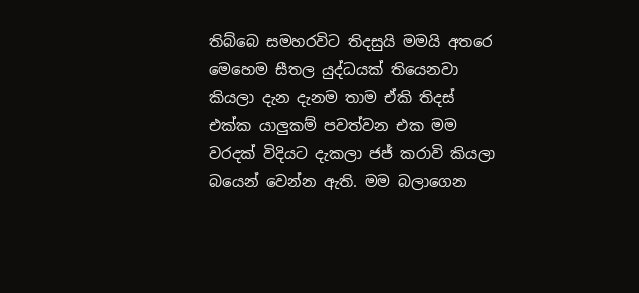තිබ්බෙ සමහරවිට තිදසුයි මමයි අතරෙ මෙහෙම සීතල යුද්ධයක් තියෙනවා කියලා දැන දැනම තාම ඒකි තිදස් එක්ක යාලුකම් පවත්වන එක මම වරදක් විදියට දැකලා ජජ් කරාවි කියලා බයෙන් වෙන්න ඇති. මම බලාගෙන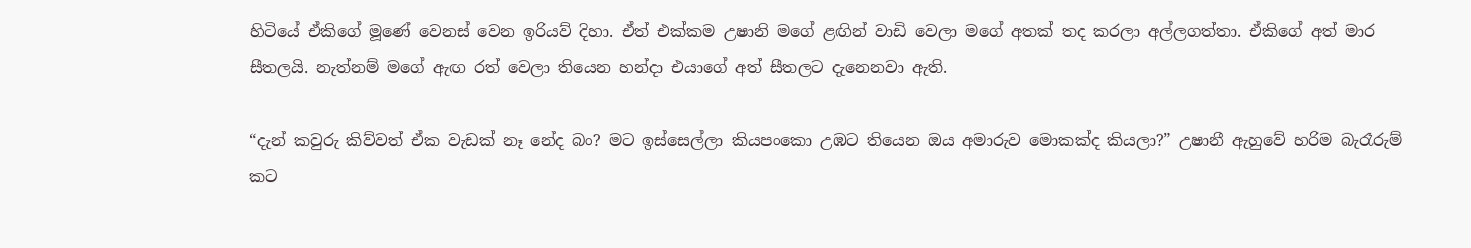හිටියේ ඒකිගේ මූණේ වෙනස් වෙන ඉරියව් දිහා. ඒත් එක්කම උෂානි මගේ ළඟින් වාඩි වෙලා මගේ අතක් තද කරලා අල්ලගත්තා. ඒකිගේ අත් මාර සීතලයි. නැත්නම් මගේ ඇඟ රත් වෙලා තියෙන හන්දා එයාගේ අත් සීතලට දැනෙනවා ඇති.

“දැන් කවුරු කිව්වත් ඒක වැඩක් නෑ නේද බං? මට ඉස්සෙල්ලා කියපංකො උඹට තියෙන ඔය අමාරුව මොකක්ද කියලා?” උෂානී ඇහුවේ හරිම බැරෑරුම් කට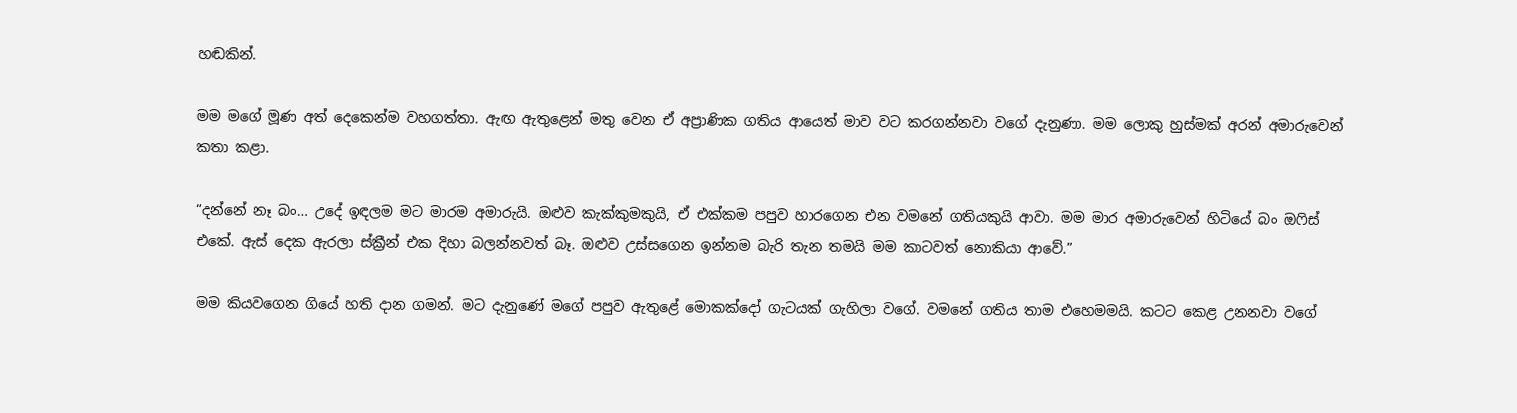හඬකින්.

මම මගේ මූණ අත් දෙකෙන්ම වහගත්තා. ඇඟ ඇතුළෙන් මතු වෙන ඒ අප්‍රාණික ගතිය ආයෙත් මාව වට කරගන්නවා වගේ දැනුණා. මම ලොකු හුස්මක් අරන් අමාරුවෙන් කතා කළා.

“දන්නේ නෑ බං… උදේ ඉඳලම මට මාරම අමාරුයි. ඔළුව කැක්කුමකුයි, ඒ එක්කම පපුව හාරගෙන එන වමනේ ගතියකුයි ආවා. මම මාර අමාරුවෙන් හිටියේ බං ඔෆිස් එකේ. ඇස් දෙක ඇරලා ස්ක්‍රීන් එක දිහා බලන්නවත් බෑ. ඔළුව උස්සගෙන ඉන්නම බැරි තැන තමයි මම කාටවත් නොකියා ආවේ.”

මම කියවගෙන ගියේ හති දාන ගමන්. මට දැනුණේ මගේ පපුව ඇතුළේ මොකක්දෝ ගැටයක් ගැහිලා වගේ. වමනේ ගතිය තාම එහෙමමයි. කටට කෙළ උනනවා වගේ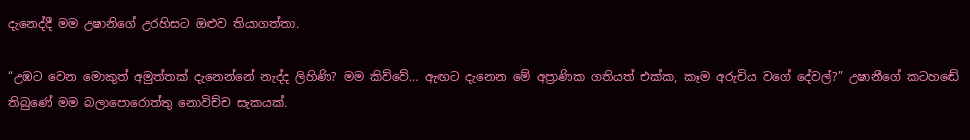දැනෙද්දී මම උෂානිගේ උරහිසට ඔළුව තියාගත්තා.

“උඹට වෙන මොකුත් අමුත්තක් දැනෙන්නේ නැද්ද ලිහිණි? මම කිව්වේ… ඇඟට දැනෙන මේ අප්‍රාණික ගතියත් එක්ක, කෑම අරුචිය වගේ දේවල්?” උෂානීගේ කටහඬේ තිබුණේ මම බලාපොරොත්තු නොවිච්ච සැකයක්.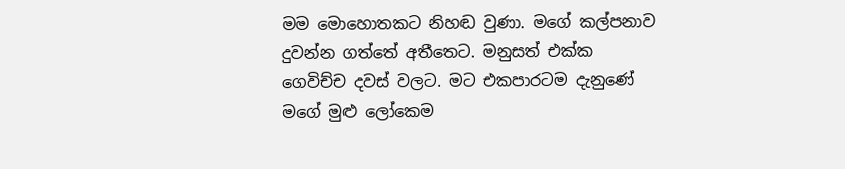මම මොහොතකට නිහඬ වුණා. මගේ කල්පනාව දුවන්න ගත්තේ අතීතෙට. මනුසත් එක්ක ගෙවිච්ච දවස් වලට. මට එකපාරටම දැනුණේ මගේ මුළු ලෝකෙම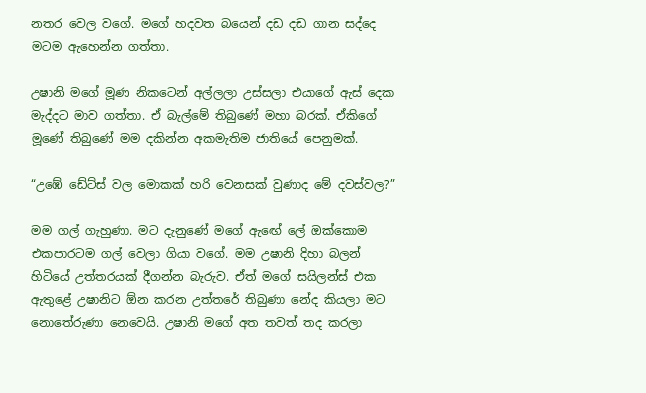නතර වෙල වගේ. මගේ හදවත බයෙන් දඩ දඩ ගාන සද්දෙ මටම ඇහෙන්න ගත්තා.

උෂානි මගේ මූණ නිකටෙන් අල්ලලා උස්සලා එයාගේ ඇස් දෙක මැද්දට මාව ගත්තා. ඒ බැල්මේ තිබුණේ මහා බරක්. ඒකිගේ මූණේ තිබුණේ මම දකින්න අකමැතිම ජාතියේ පෙනුමක්.

“උඹේ ඩේට්ස් වල මොකක් හරි වෙනසක් වුණාද මේ දවස්වල?”

මම ගල් ගැහුණා. මට දැනුණේ මගේ ඇඟේ ලේ ඔක්කොම එකපාරටම ගල් වෙලා ගියා වගේ. මම උෂානි දිහා බලන් හිටියේ උත්තරයක් දීගන්න බැරුව. ඒත් මගේ සයිලන්ස් එක ඇතුළේ උෂානිට ඕන කරන උත්තරේ තිබුණා නේද කියලා මට නොතේරුණා නෙවෙයි. උෂානි මගේ අත තවත් තද කරලා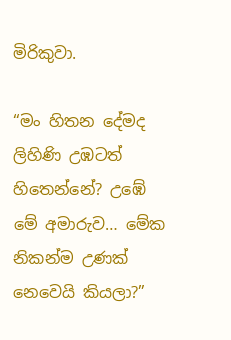මිරිකුවා.

“මං හිතන දේමද ලිහිණි උඹටත් හිතෙන්නේ? උඹේ මේ අමාරුව… මේක නිකන්ම උණක් නෙවෙයි කියලා?”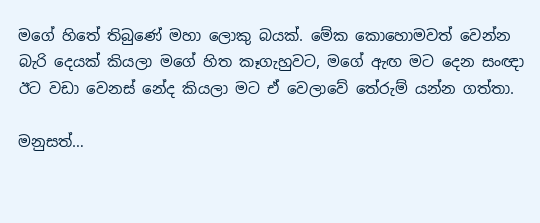මගේ හිතේ තිබුණේ මහා ලොකු බයක්. මේක කොහොමවත් වෙන්න බැරි දෙයක් කියලා මගේ හිත කෑගැහුවට, මගේ ඇඟ මට දෙන සංඥා ඊට වඩා වෙනස් නේද කියලා මට ඒ වෙලාවේ තේරුම් යන්න ගත්තා.

මනුසත්…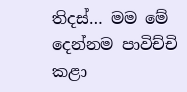තිදස්… මම මේ දෙන්නම පාවිච්චි කළා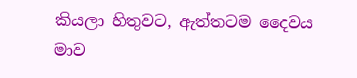කියලා හිතුවට, ඇත්තටම දෛවය මාව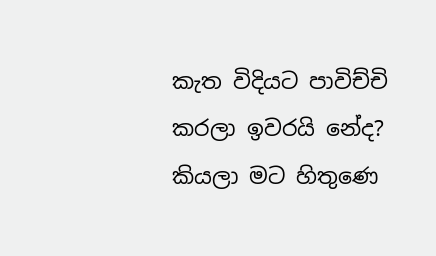කැත විදියට පාවිච්චි කරලා ඉවරයි නේද? කියලා මට හිතුණෙ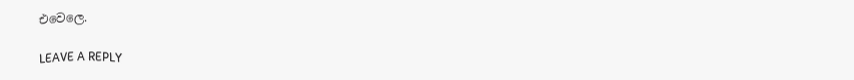එවෙලෙ.

LEAVE A REPLY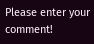Please enter your comment!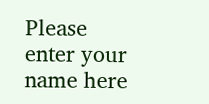Please enter your name here